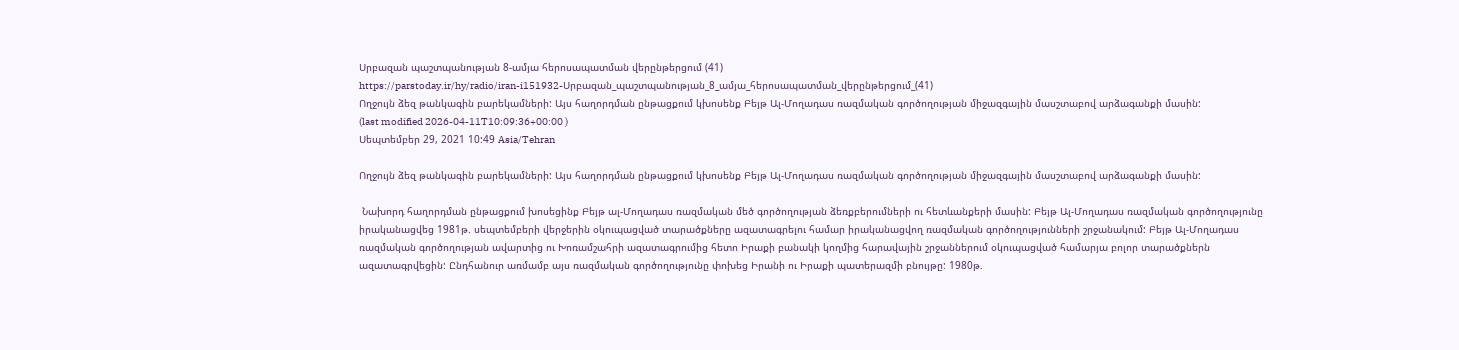Սրբազան պաշտպանության 8-ամյա հերոսապատման վերընթերցում (41)
https://parstoday.ir/hy/radio/iran-i151932-Սրբազան_պաշտպանության_8_ամյա_հերոսապատման_վերընթերցում_(41)
Ողջույն ձեզ թանկագին բարեկամների: Այս հաղորդման ընթացքում կխոսենք Բեյթ Ալ-Մողադաս ռազմական գործողության միջազգային մասշտաբով արձագանքի մասին:
(last modified 2026-04-11T10:09:36+00:00 )
Սեպտեմբեր 29, 2021 10:49 Asia/Tehran

Ողջույն ձեզ թանկագին բարեկամների: Այս հաղորդման ընթացքում կխոսենք Բեյթ Ալ-Մողադաս ռազմական գործողության միջազգային մասշտաբով արձագանքի մասին:

 Նախորդ հաղորդման ընթացքում խոսեցինք Բեյթ ալ-Մողադաս ռազմական մեծ գործողության ձեռքբերումների ու հետևանքերի մասին: Բեյթ Ալ-Մողադաս ռազմական գործողությունը իրականացվեց 1981թ. սեպտեմբերի վերջերին օկուպացված տարածքները ազատագրելու համար իրականացվող ռազմական գործողությունների շրջանակում: Բեյթ Ալ-Մողադաս ռազմական գործողության ավարտից ու Խոռամշահրի ազատագրումից հետո Իրաքի բանակի կողմից հարավային շրջաններում օկուպացված համարյա բոլոր տարածքներն ազատագրվեցին: Ընդհանուր առմամբ այս ռազմական գործողությունը փոխեց Իրանի ու Իրաքի պատերազմի բնույթը: 1980թ.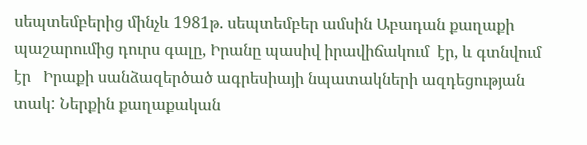սեպտեմբերից մինչև 1981թ. սեպտեմբեր ամսին Աբադան քաղաքի պաշարումից դուրս գալը, Իրանը պասիվ իրավիճակում  էր, և գտնվում էր   Իրաքի սանձազերծած ագրեսիայի նպատակների ազդեցության տակ: Ներքին քաղաքական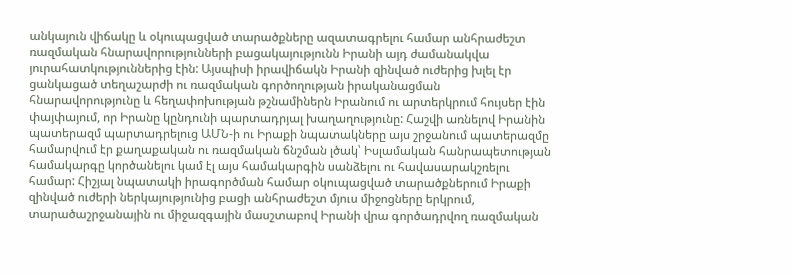անկայուն վիճակը և օկուպացված տարածքները ազատագրելու համար անհրաժեշտ ռազմական հնարավորությունների բացակայությունն Իրանի այդ ժամանակվա յուրահատկություններից էին: Այսպիսի իրավիճակն Իրանի զինված ուժերից խլել էր ցանկացած տեղաշարժի ու ռազմական գործողության իրականացման հնարավորությունը և հեղափոխության թշնամիներն Իրանում ու արտերկրում հույսեր էին փայփայում, որ Իրանը կընդունի պարտադրյալ խաղաղությունը: Հաշվի առնելով Իրանին պատերազմ պարտադրելուց ԱՄՆ-ի ու Իրաքի նպատակները այս շրջանում պատերազմը համարվում էր քաղաքական ու ռազմական ճնշման լծակ՝ Իսլամական հանրապետության համակարգը կործանելու կամ էլ այս համակարգին սանձելու ու հավասարակշռելու համար: Հիշյալ նպատակի իրագործման համար օկուպացված տարածքներում Իրաքի զինված ուժերի ներկայությունից բացի անհրաժեշտ մյուս միջոցները երկրում, տարածաշրջանային ու միջազգային մասշտաբով Իրանի վրա գործադրվող ռազմական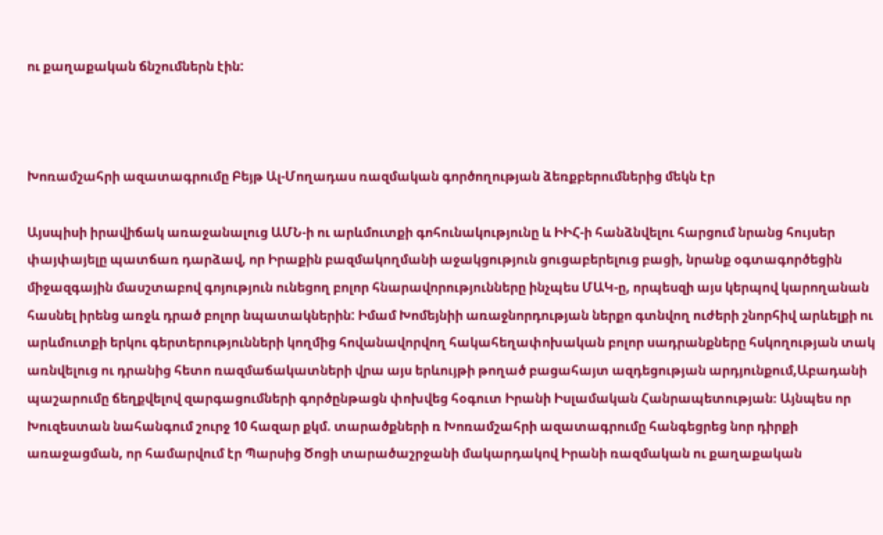ու քաղաքական ճնշումներն էին:



Խոռամշահրի ազատագրումը Բեյթ Ալ-Մողադաս ռազմական գործողության ձեռքբերումներից մեկն էր

Այսպիսի իրավիճակ առաջանալուց ԱՄՆ-ի ու արևմուտքի գոհունակությունը և ԻԻՀ-ի հանձնվելու հարցում նրանց հույսեր փայփայելը պատճառ դարձավ, որ Իրաքին բազմակողմանի աջակցություն ցուցաբերելուց բացի, նրանք օգտագործեցին միջազգային մասշտաբով գոյություն ունեցող բոլոր հնարավորությունները ինչպես ՄԱԿ-ը, որպեսզի այս կերպով կարողանան հասնել իրենց առջև դրած բոլոր նպատակներին: Իմամ Խոմեյնիի առաջնորդության ներքո գտնվող ուժերի շնորհիվ արևելքի ու արևմուտքի երկու գերտերությունների կողմից հովանավորվող հակահեղափոխական բոլոր սադրանքները հսկողության տակ առնվելուց ու դրանից հետո ռազմաճակատների վրա այս երևույթի թողած բացահայտ ազդեցության արդյունքում,Աբադանի պաշարումը ճեղքվելով զարգացումների գործընթացն փոխվեց հօգուտ Իրանի Իսլամական Հանրապետության։ Այնպես որ Խուզեստան նահանգում շուրջ 10 հազար քկմ. տարածքների ռ Խոռամշահրի ազատագրումը հանգեցրեց նոր դիրքի առաջացման, որ համարվում էր Պարսից Ծոցի տարածաշրջանի մակարդակով Իրանի ռազմական ու քաղաքական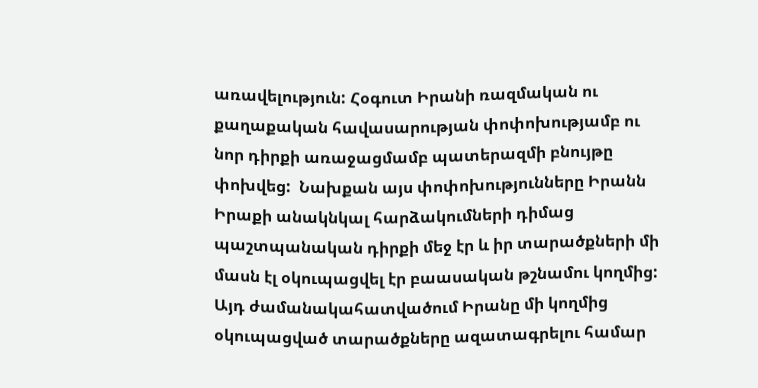առավելություն: Հօգուտ Իրանի ռազմական ու քաղաքական հավասարության փոփոխությամբ ու նոր դիրքի առաջացմամբ պատերազմի բնույթը փոխվեց:  Նախքան այս փոփոխությունները Իրանն Իրաքի անակնկալ հարձակումների դիմաց պաշտպանական դիրքի մեջ էր և իր տարածքների մի մասն էլ օկուպացվել էր բաասական թշնամու կողմից: Այդ ժամանակահատվածում Իրանը մի կողմից օկուպացված տարածքները ազատագրելու համար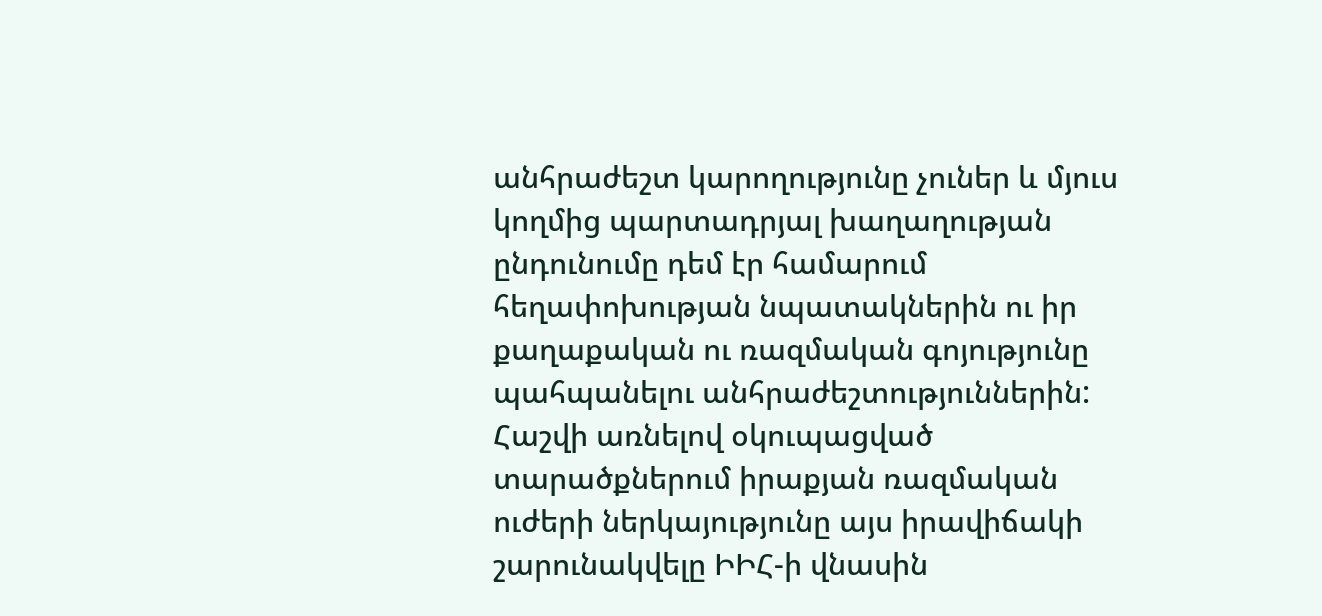անհրաժեշտ կարողությունը չուներ և մյուս կողմից պարտադրյալ խաղաղության ընդունումը դեմ էր համարում հեղափոխության նպատակներին ու իր քաղաքական ու ռազմական գոյությունը պահպանելու անհրաժեշտություններին: Հաշվի առնելով օկուպացված տարածքներում իրաքյան ռազմական ուժերի ներկայությունը այս իրավիճակի շարունակվելը ԻԻՀ-ի վնասին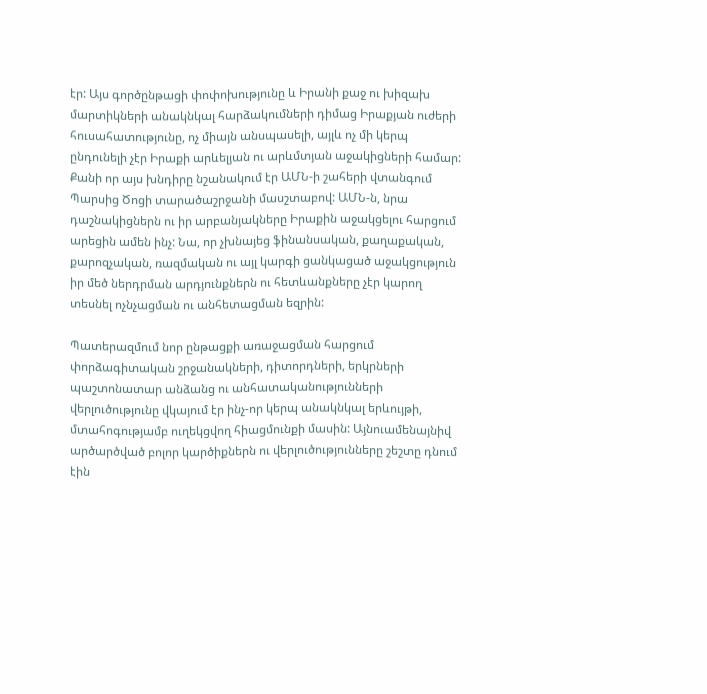էր: Այս գործընթացի փոփոխությունը և Իրանի քաջ ու խիզախ մարտիկների անակնկալ հարձակումների դիմաց Իրաքյան ուժերի հուսահատությունը, ոչ միայն անսպասելի, այլև ոչ մի կերպ ընդունելի չէր Իրաքի արևելյան ու արևմտյան աջակիցների համար: Քանի որ այս խնդիրը նշանակում էր ԱՄՆ-ի շահերի վտանգում Պարսից Ծոցի տարածաշրջանի մասշտաբով: ԱՄՆ-ն, նրա դաշնակիցներն ու իր արբանյակները Իրաքին աջակցելու հարցում արեցին ամեն ինչ: Նա, որ չխնայեց ֆինանսական, քաղաքական, քարոզչական, ռազմական ու այլ կարգի ցանկացած աջակցություն իր մեծ ներդրման արդյունքներն ու հետևանքները չէր կարող տեսնել ոչնչացման ու անհետացման եզրին:

Պատերազմում նոր ընթացքի առաջացման հարցում փորձագիտական շրջանակների, դիտորդների, երկրների պաշտոնատար անձանց ու անհատականությունների վերլուծությունը վկայում էր ինչ-որ կերպ անակնկալ երևույթի, մտահոգությամբ ուղեկցվող հիացմունքի մասին: Այնուամենայնիվ արծարծված բոլոր կարծիքներն ու վերլուծությունները շեշտը դնում էին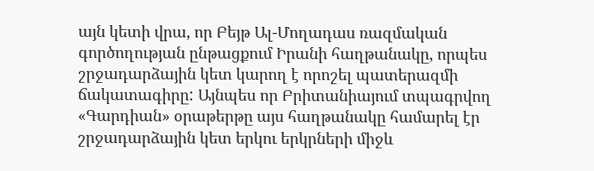այն կետի վրա, որ Բեյթ Ալ-Մողադաս ռազմական գործողության ընթացքում Իրանի հաղթանակը, որպես շրջադարձային կետ կարող է որոշել պատերազմի ճակատագիրը: Այնպես որ Բրիտանիայում տպագրվող «Գարդիան» օրաթերթը այս հաղթանակը համարել էր շրջադարձային կետ երկու երկրների միջև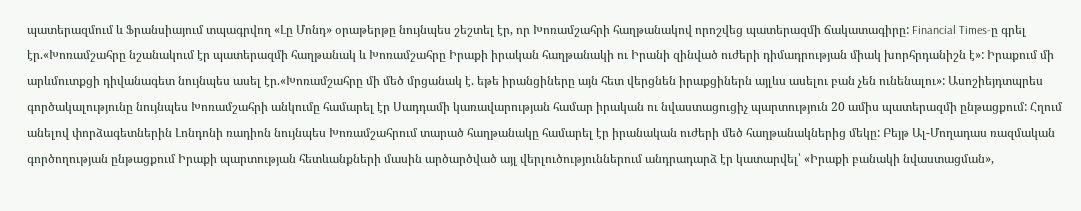պատերազմում և Ֆրանսիայում տպագրվող «Լը Մոնդ» օրաթերթը նույնպես շեշտել էր, որ Խոռամշահրի հաղթանակով որոշվեց պատերազմի ճակատագիրը: Financial Times-ը գրել էր.«Խոռամշահրը նշանակում էր պատերազմի հաղթանակ և Խոռամշահրը Իրաքի իրական հաղթանակի ու Իրանի զինված ուժերի դիմադրության միակ խորհրդանիշն է»: Իրաքում մի արևմուտքցի դիվանագետ նույնպես ասել էր.«Խոռամշահրը մի մեծ մրցանակ է. եթե իրանցիները այն հետ վերցնեն իրաքցիներն այլևս ասելու բան չեն ունենալու»: Ասոշիեյդտպրես գործակալությունը նույնպես Խոռամշահրի անկումը համարել էր Սադդամի կառավարության համար իրական ու նվաստացուցիչ պարտություն 20 ամիս պատերազմի ընթացքում: Հղում անելով փորձագետներին Լոնդոնի ռադիոն նույնպես Խոռամշահրում տարած հաղթանակը համարել էր իրանական ուժերի մեծ հաղթանակներից մեկը: Բեյթ Ալ-Մողադաս ռազմական գործողության ընթացքում Իրաքի պարտության հետևանքների մասին արծարծված այլ վերլուծություններում անդրադարձ էր կատարվել՝ «Իրաքի բանակի նվաստացման»,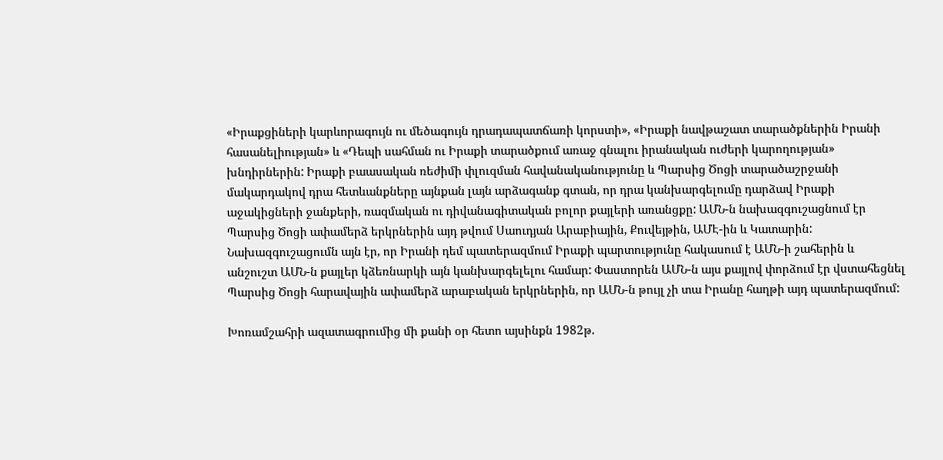«Իրաքցիների կարևորագույն ու մեծագույն դրադապատճառի կորստի», «Իրաքի նավթաշատ տարածքներին Իրանի հասանելիության» և «Դեպի սահման ու Իրաքի տարածքում առաջ գնալու իրանական ուժերի կարողության» խնդիրներին: Իրաքի բաասական ռեժիմի փլուզման հավանականությունը և Պարսից Ծոցի տարածաշրջանի մակարդակով դրա հետևանքները այնքան լայն արձագանք գտան, որ դրա կանխարգելումը դարձավ Իրաքի աջակիցների ջանքերի, ռազմական ու դիվանագիտական բոլոր քայլերի առանցքը: ԱՄՆ-ն նախազգուշացնում էր Պարսից Ծոցի ափամերձ երկրներին այդ թվում Սաուդյան Արաբիային, Քուվեյթին, ԱՄԷ-ին և Կատարին: Նախազգուշացումն այն էր, որ Իրանի դեմ պատերազմում Իրաքի պարտությունը հակասում է ԱՄՆ-ի շահերին և անշուշտ ԱՄՆ-ն քայլեր կձեռնարկի այն կանխարգելելու համար: Փաստորեն ԱՄՆ-ն այս քայլով փորձում էր վստահեցնել Պարսից Ծոցի հարավային ափամերձ արաբական երկրներին, որ ԱՄՆ-ն թույլ չի տա Իրանը հաղթի այդ պատերազմում:

Խոռամշահրի ազատագրումից մի քանի օր հետո այսինքն 1982թ.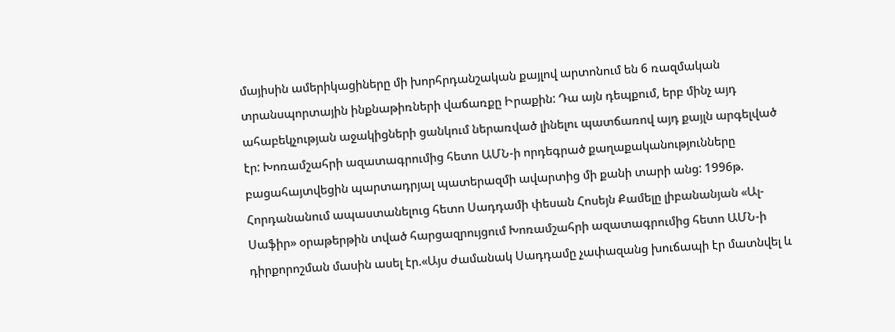մայիսին ամերիկացիները մի խորհրդանշական քայլով արտոնում են 6 ռազմական տրանսպորտային ինքնաթիռների վաճառքը Իրաքին: Դա այն դեպքում, երբ մինչ այդ ահաբեկչության աջակիցների ցանկում ներառված լինելու պատճառով այդ քայլն արգելված էր: Խոռամշահրի ազատագրումից հետո ԱՄՆ-ի որդեգրած քաղաքականությունները բացահայտվեցին պարտադրյալ պատերազմի ավարտից մի քանի տարի անց: 1996թ. Հորդանանում ապաստանելուց հետո Սադդամի փեսան Հոսեյն Քամելը լիբանանյան «Ալ-Սաֆիր» օրաթերթին տված հարցազրույցում Խոռամշահրի ազատագրումից հետո ԱՄՆ-ի դիրքորոշման մասին ասել էր.«Այս ժամանակ Սադդամը չափազանց խուճապի էր մատնվել և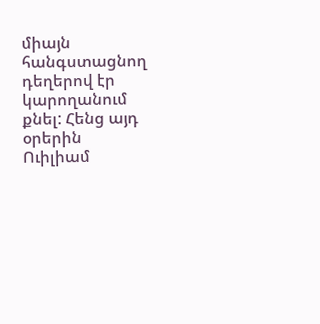միայն հանգստացնող դեղերով էր կարողանում քնել: Հենց այդ օրերին Ուիլիամ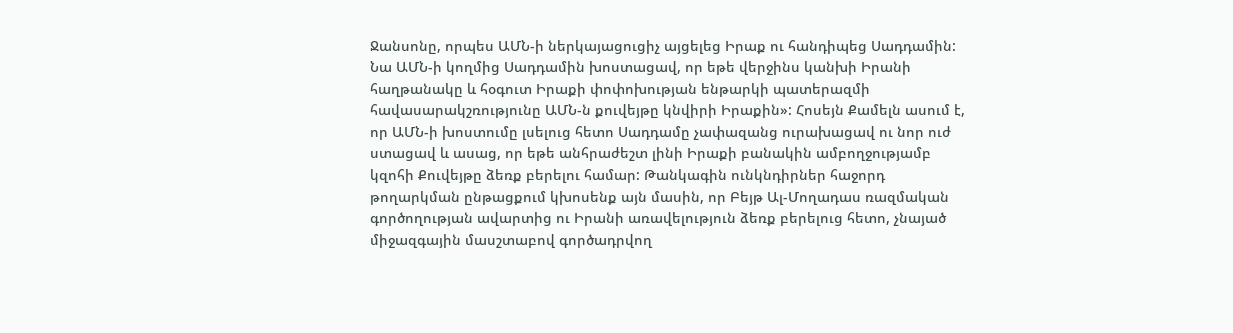Ջանսոնը, որպես ԱՄՆ-ի ներկայացուցիչ այցելեց Իրաք ու հանդիպեց Սադդամին: Նա ԱՄՆ-ի կողմից Սադդամին խոստացավ, որ եթե վերջինս կանխի Իրանի հաղթանակը և հօգուտ Իրաքի փոփոխության ենթարկի պատերազմի հավասարակշռությունը ԱՄՆ-ն քուվեյթը կնվիրի Իրաքին»: Հոսեյն Քամելն ասում է, որ ԱՄՆ-ի խոստումը լսելուց հետո Սադդամը չափազանց ուրախացավ ու նոր ուժ ստացավ և ասաց, որ եթե անհրաժեշտ լինի Իրաքի բանակին ամբողջությամբ կզոհի Քուվեյթը ձեռք բերելու համար: Թանկագին ունկնդիրներ հաջորդ թողարկման ընթացքում կխոսենք այն մասին, որ Բեյթ Ալ-Մողադաս ռազմական գործողության ավարտից ու Իրանի առավելություն ձեռք բերելուց հետո, չնայած միջազգային մասշտաբով գործադրվող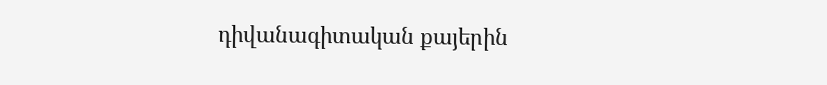դիվանագիտական քայերին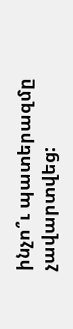ինչո՞ւ պատերազմը չավարտվեց: